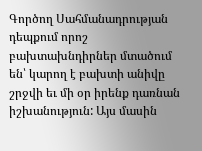Գործող Սահմանադրության դեպքում որոշ բախտախնդիրներ մտածում են՝ կարող է բախտի անիվը շրջվի եւ մի օր իրենք դառնան իշխանություն: Այս մասին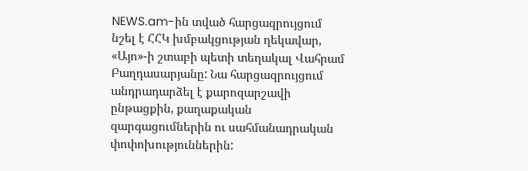NEWS.am-ին տված հարցազրույցում նշել է ՀՀԿ խմբակցության ղեկավար, «Այո»-ի շտաբի պետի տեղակալ Վահրամ Բաղդասարյանը: Նա հարցազրույցում անդրադարձել է քարոզարշավի ընթացքին, քաղաքական զարգացումներին ու սահմանադրական փոփոխություններին: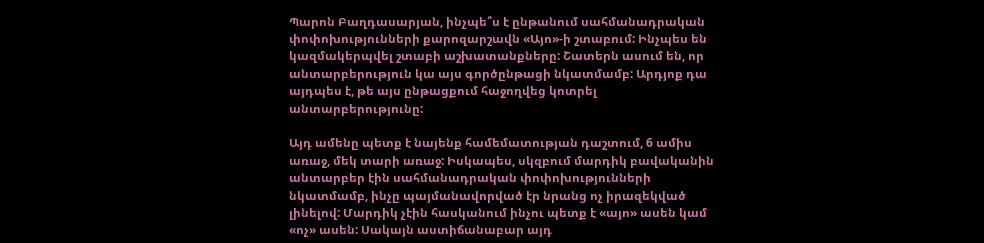Պարոն Բաղդասարյան, ինչպե՞ս է ընթանում սահմանադրական փոփոխությունների քարոզարշավն «Այո»-ի շտաբում: Ինչպես են կազմակերպվել շտաբի աշխատանքները: Շատերն ասում են, որ անտարբերություն կա այս գործընթացի նկատմամբ: Արդյոք դա այդպես է, թե այս ընթացքում հաջողվեց կոտրել անտարբերությունը:

Այդ ամենը պետք է նայենք համեմատության դաշտում, 6 ամիս առաջ, մեկ տարի առաջ: Իսկապես, սկզբում մարդիկ բավականին անտարբեր էին սահմանադրական փոփոխությունների նկատմամբ, ինչը պայմանավորված էր նրանց ոչ իրազեկված լինելով: Մարդիկ չէին հասկանում ինչու պետք է «այո» ասեն կամ «ոչ» ասեն: Սակայն աստիճանաբար այդ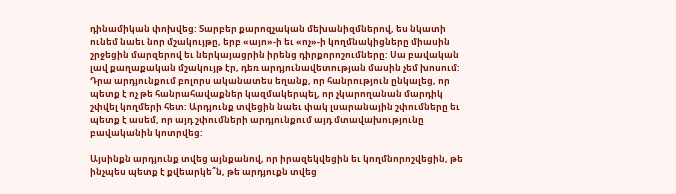դինամիկան փոխվեց: Տարբեր քարոզչական մեխանիզմներով, ես նկատի ունեմ նաեւ նոր մշակույթը, երբ «այո»-ի եւ «ոչ»-ի կողմնակիցները միասին շրջեցին մարզերով եւ ներկայացրին իրենց դիրքորոշումները: Սա բավական լավ քաղաքական մշակույթ էր, դեռ արդյունավետության մասին չեմ խոսում: Դրա արդյունքում բոլորս ականատես եղանք, որ հանրություն ընկալեց, որ պետք է ոչ թե հանրահավաքներ կազմակերպել, որ չկարողանան մարդիկ շփվել կողմերի հետ: Արդյունք տվեցին նաեւ փակ լսարանային շփումները եւ պետք է ասեմ, որ այդ շփումների արդյունքում այդ մտավախությունը բավականին կոտրվեց:

Այսինքն արդյունք տվեց այնքանով, որ իրազեկվեցին եւ կողմնորոշվեցին, թե ինչպես պետք է քվեարկե՞ն, թե արդյուքն տվեց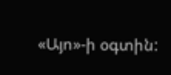«Այո»-ի օգտին: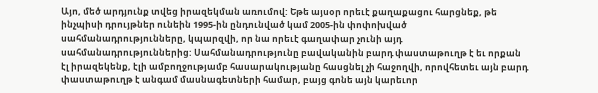Այո, մեծ արդյունք տվեց իրազեկման առումով: Եթե այսօր որեւէ քաղաքացու հարցնեք, թե ինչպիսի դրույթներ ունեին 1995-ին ընդունված կամ 2005-ին փոփոխված սահմանադրությունները, կպարզվի, որ նա որեւէ գաղափար չունի այդ սահմանադրություններից: Սահմանադրությունը բավականին բարդ փաստաթուղթ է եւ որքան էլ իրազեկենք, էլի ամբողջությամբ հասարակությանը հասցնել չի հաջողվի, որովհետեւ այն բարդ փաստաթուղթ է անգամ մասնագետների համար, բայց գոնե այն կարեւոր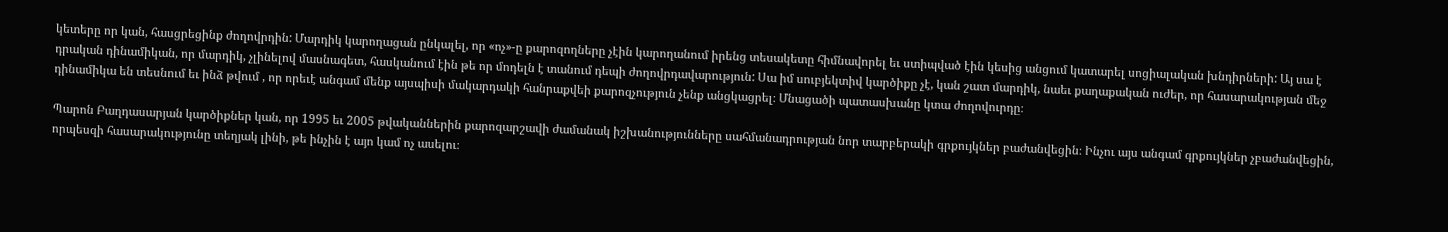կետերը որ կան, հասցրեցինք ժողովրդին: Մարդիկ կարողացան ընկալել, որ «ոչ»-ը քարոզողները չէին կարողանում իրենց տեսակետը հիմնավորել եւ ստիպված էին կեսից անցում կատարել սոցիալական խնդիրների: Այ սա է դրական դինամիկան, որ մարդիկ, չլինելով մասնագետ, հասկանում էին թե որ մոդելն է տանում դեպի ժողովրդավարություն: Սա իմ սուբյեկտիվ կարծիքը չէ, կան շատ մարդիկ, նաեւ քաղաքական ուժեր, որ հասարակության մեջ դինամիկա են տեսնում եւ ինձ թվում , որ որեւէ անգամ մենք այսպիսի մակարդակի հանրաքվեի քարոզչություն չենք անցկացրել։ Մնացածի պատասխանը կտա ժողովուրդը։

Պարոն Բաղդասարյան կարծիքներ կան, որ 1995 եւ 2005 թվականներին քարոզարշավի ժամանակ իշխանությունները սահմանադրության նոր տարբերակի գրքույկներ բաժանվեցին։ Ինչու այս անգամ գրքույկներ չբաժանվեցին, որպեսզի հասարակությունը տեղյակ լինի, թե ինչին է այո կամ ոչ ասելու։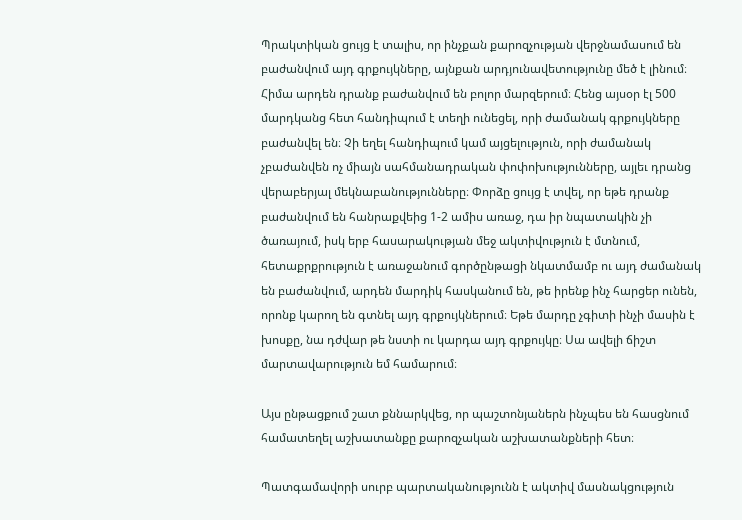Պրակտիկան ցույց է տալիս, որ ինչքան քարոզչության վերջնամասում են բաժանվում այդ գրքույկները, այնքան արդյունավետությունը մեծ է լինում։ Հիմա արդեն դրանք բաժանվում են բոլոր մարզերում։ Հենց այսօր էլ 500 մարդկանց հետ հանդիպում է տեղի ունեցել, որի ժամանակ գրքույկները բաժանվել են։ Չի եղել հանդիպում կամ այցելություն, որի ժամանակ չբաժանվեն ոչ միայն սահմանադրական փոփոխությունները, այլեւ դրանց վերաբերյալ մեկնաբանությունները։ Փորձը ցույց է տվել, որ եթե դրանք բաժանվում են հանրաքվեից 1-2 ամիս առաջ, դա իր նպատակին չի ծառայում, իսկ երբ հասարակության մեջ ակտիվություն է մտնում, հետաքրքրություն է առաջանում գործընթացի նկատմամբ ու այդ ժամանակ են բաժանվում, արդեն մարդիկ հասկանում են, թե իրենք ինչ հարցեր ունեն, որոնք կարող են գտնել այդ գրքույկներում։ Եթե մարդը չգիտի ինչի մասին է խոսքը, նա դժվար թե նստի ու կարդա այդ գրքույկը։ Սա ավելի ճիշտ մարտավարություն եմ համարում։

Այս ընթացքում շատ քննարկվեց, որ պաշտոնյաներն ինչպես են հասցնում համատեղել աշխատանքը քարոզչական աշխատանքների հետ։

Պատգամավորի սուրբ պարտականությունն է ակտիվ մասնակցություն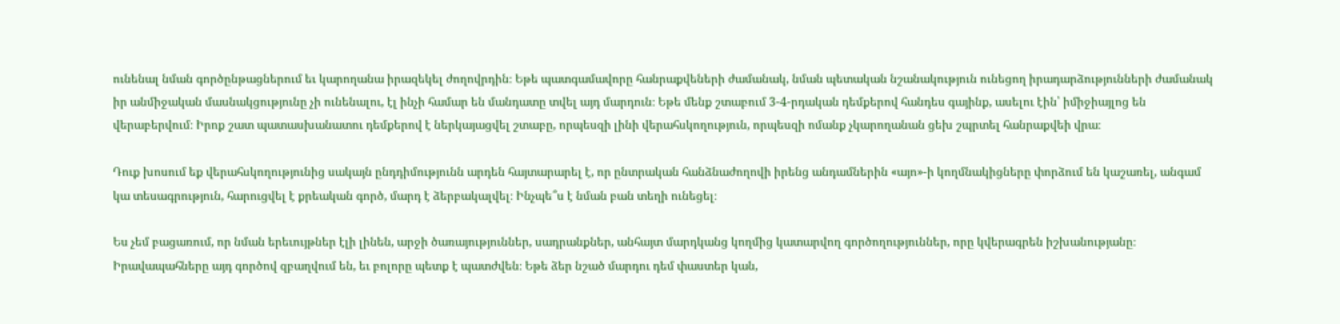ունենալ նման գործընթացներում եւ կարողանա իրազեկել ժողովրդին։ Եթե պատգամավորը հանրաքվեների ժամանակ, նման պետական նշանակություն ունեցող իրադարձությունների ժամանակ իր անմիջական մասնակցությունը չի ունենալու, էլ ինչի համար են մանդատը տվել այդ մարդուն։ Եթե մենք շտաբում 3-4-րդական դեմքերով հանդես գայինք, ասելու էին՝ իմիջիայլոց են վերաբերվում։ Իրոք շատ պատասխանատու դեմքերով է ներկայացվել շտաբը, որպեսզի լինի վերահսկողություն, որպեսզի ոմանք չկարողանան ցեխ շպրտել հանրաքվեի վրա։

Դուք խոսում եք վերահսկողությունից սակայն ընդդիմությունն արդեն հայտարարել է, որ ընտրական հանձնաժողովի իրենց անդամներին «այո»-ի կողմնակիցները փորձում են կաշառել, անգամ կա տեսագրություն, հարուցվել է քրեական գործ, մարդ է ձերբակալվել։ Ինչպե՞ս է նման բան տեղի ունեցել։

Ես չեմ բացառում, որ նման երեւույթներ էլի լինեն, արջի ծառայություններ, սադրանքներ, անհայտ մարդկանց կողմից կատարվող գործողություններ, որը կվերագրեն իշխանությանը։ Իրավապահները այդ գործով զբաղվում են, եւ բոլորը պետք է պատժվեն։ Եթե ձեր նշած մարդու դեմ փաստեր կան,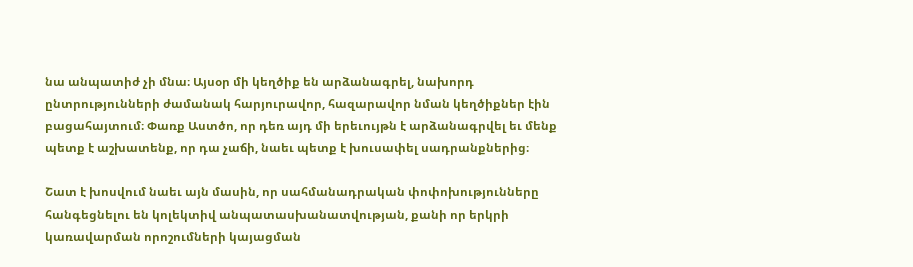նա անպատիժ չի մնա։ Այսօր մի կեղծիք են արձանագրել, նախորդ ընտրությունների ժամանակ հարյուրավոր, հազարավոր նման կեղծիքներ էին բացահայտում։ Փառք Աստծո, որ դեռ այդ մի երեւույթն է արձանագրվել եւ մենք պետք է աշխատենք, որ դա չաճի, նաեւ պետք է խուսափել սադրանքներից։

Շատ է խոսվում նաեւ այն մասին, որ սահմանադրական փոփոխությունները հանգեցնելու են կոլեկտիվ անպատասխանատվության, քանի որ երկրի կառավարման որոշումների կայացման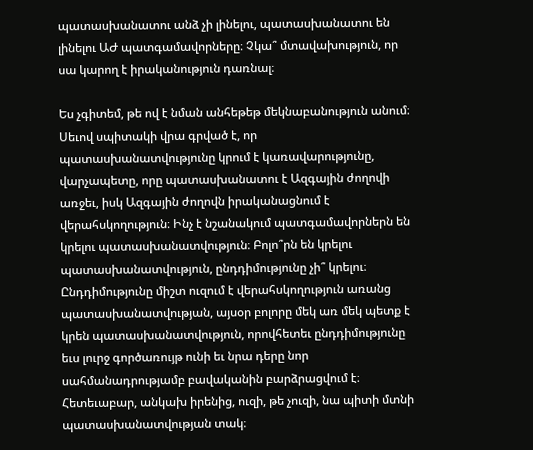պատասխանատու անձ չի լինելու, պատասխանատու են լինելու ԱԺ պատգամավորները։ Չկա՞ մտավախություն, որ սա կարող է իրականություն դառնալ։

Ես չգիտեմ, թե ով է նման անհեթեթ մեկնաբանություն անում։ Սեւով սպիտակի վրա գրված է, որ պատասխանատվությունը կրում է կառավարությունը, վարչապետը, որը պատասխանատու է Ազգային ժողովի առջեւ, իսկ Ազգային ժողովն իրականացնում է վերահսկողություն։ Ինչ է նշանակում պատգամավորներն են  կրելու պատասխանատվություն։ Բոլո՞րն են կրելու պատասխանատվություն, ընդդիմությունը չի՞ կրելու։ Ընդդիմությունը միշտ ուզում է վերահսկողություն առանց պատասխանատվության, այսօր բոլորը մեկ առ մեկ պետք է կրեն պատասխանատվություն, որովհետեւ ընդդիմությունը եւս լուրջ գործառույթ ունի եւ նրա դերը նոր սահմանադրությամբ բավականին բարձրացվում է։ Հետեւաբար, անկախ իրենից, ուզի, թե չուզի, նա պիտի մտնի պատասխանատվության տակ։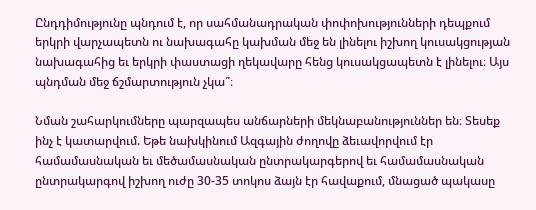Ընդդիմությունը պնդում է, որ սահմանադրական փոփոխությունների դեպքում երկրի վարչապետն ու նախագահը կախման մեջ են լինելու իշխող կուսակցության նախագահից եւ երկրի փաստացի ղեկավարը հենց կուսակցապետն է լինելու։ Այս պնդման մեջ ճշմարտություն չկա՞։

Նման շահարկումները պարզապես անճարների մեկնաբանություններ են։ Տեսեք ինչ է կատարվում. Եթե նախկինում Ազգային ժողովը ձեւավորվում էր համամասնական եւ մեծամասնական ընտրակարգերով եւ համամասնական ընտրակարգով իշխող ուժը 30-35 տոկոս ձայն էր հավաքում, մնացած պակասը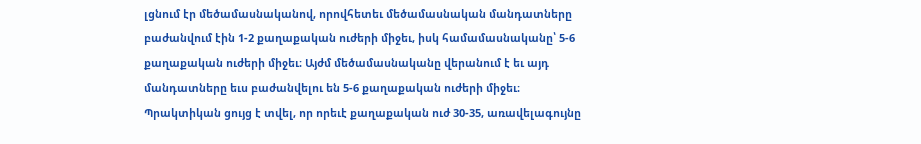լցնում էր մեծամասնականով, որովհետեւ մեծամասնական մանդատները բաժանվում էին 1-2 քաղաքական ուժերի միջեւ, իսկ համամասնականը՝ 5-6 քաղաքական ուժերի միջեւ։ Այժմ մեծամասնականը վերանում է եւ այդ մանդատները եւս բաժանվելու են 5-6 քաղաքական ուժերի միջեւ։ Պրակտիկան ցույց է տվել, որ որեւէ քաղաքական ուժ 30-35, առավելագույնը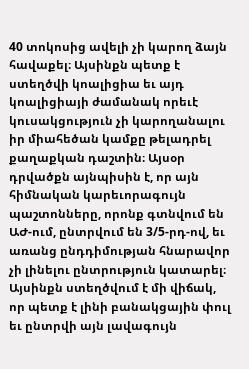40 տոկոսից ավելի չի կարող ձայն հավաքել։ Այսինքն պետք է ստեղծվի կոալիցիա եւ այդ կոալիցիայի ժամանակ որեւէ կուսակցություն չի կարողանալու իր միահեծան կամքը թելադրել քաղաքկան դաշտին։ Այսօր դրվածքն այնպիսին է, որ այն հիմնական կարեւորագույն պաշտոնները, որոնք գտնվում են ԱԺ-ում, ընտրվում են 3/5-րդ-ով, եւ առանց ընդդիմության հնարավոր չի լինելու ընտրություն կատարել։ Այսինքն ստեղծվում է մի վիճակ, որ պետք է լինի բանակցային փուլ եւ ընտրվի այն լավագույն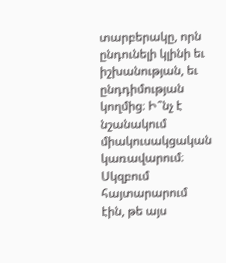տարբերակը, որն ընդունելի կլինի եւ իշխանության, եւ ընդդիմության կողմից։ Ի՞նչ է նշանակում միակուսակցական կառավարում։ Սկզբում հայտարարում էին, թե այս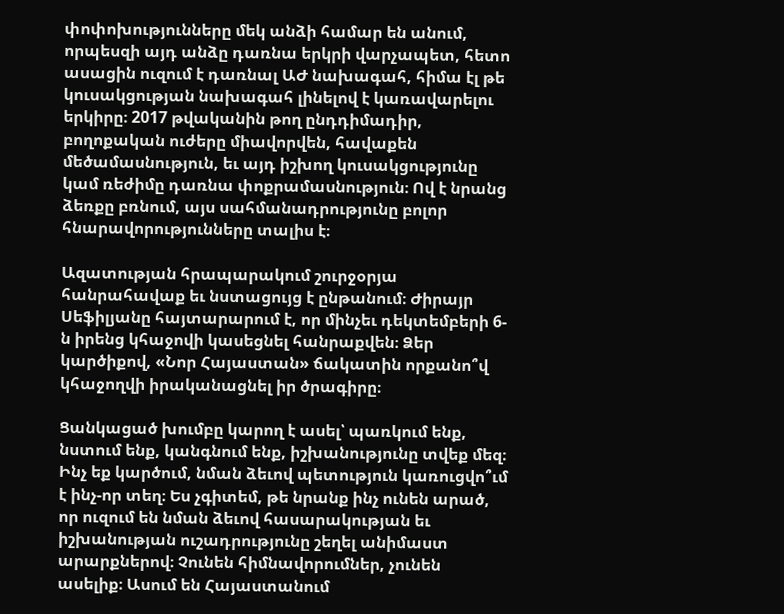փոփոխությունները մեկ անձի համար են անում, որպեսզի այդ անձը դառնա երկրի վարչապետ, հետո ասացին ուզում է դառնալ ԱԺ նախագահ, հիմա էլ թե կուսակցության նախագահ լինելով է կառավարելու երկիրը։ 2017 թվականին թող ընդդիմադիր, բողոքական ուժերը միավորվեն, հավաքեն մեծամասնություն, եւ այդ իշխող կուսակցությունը կամ ռեժիմը դառնա փոքրամասնություն։ Ով է նրանց ձեռքը բռնում, այս սահմանադրությունը բոլոր հնարավորությունները տալիս է։

Ազատության հրապարակում շուրջօրյա հանրահավաք եւ նստացույց է ընթանում։ Ժիրայր Սեֆիլյանը հայտարարում է, որ մինչեւ դեկտեմբերի 6-ն իրենց կհաջովի կասեցնել հանրաքվեն։ Ձեր կարծիքով, «Նոր Հայաստան» ճակատին որքանո՞վ կհաջողվի իրականացնել իր ծրագիրը։

Ցանկացած խումբը կարող է ասել՝ պառկում ենք, նստում ենք, կանգնում ենք, իշխանությունը տվեք մեզ։ Ինչ եք կարծում, նման ձեւով պետություն կառուցվո՞ւմ է ինչ-որ տեղ։ Ես չգիտեմ, թե նրանք ինչ ունեն արած, որ ուզում են նման ձեւով հասարակության եւ իշխանության ուշադրությունը շեղել անիմաստ արարքներով։ Չունեն հիմնավորումներ, չունեն ասելիք։ Ասում են Հայաստանում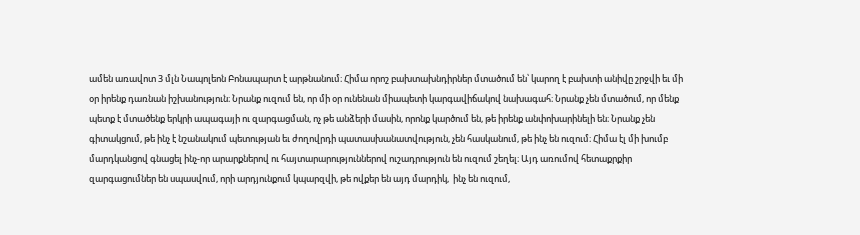ամեն առավոտ 3 մլն Նապոլեոն Բոնապարտ է արթնանում։ Հիմա որոշ բախտախնդիրներ մտածում են՝ կարող է բախտի անիվը շրջվի եւ մի օր իրենք դառնան իշխանություն։ Նրանք ուզում են, որ մի օր ունենան միապետի կարգավիճակով նախագահ։ Նրանք չեն մտածում, որ մենք պետք է մտածենք երկրի ապագայի ու զարգացման, ոչ թե անձերի մասին, որոնք կարծում են, թե իրենք անփոխարինելի են։ Նրանք չեն գիտակցում, թե ինչ է նշանակում պետության եւ ժողովրդի պատասխանատվություն, չեն հասկանում, թե ինչ են ուզում։ Հիմա էլ մի խումբ մարդկանցով գնացել ինչ-որ արարքներով ու հայտարարություններով ուշադրություն են ուզում շեղել։ Այդ առումով հետաքրքիր զարգացումներ են սպասվում, որի արդյունքում կպարզվի, թե ովքեր են այդ մարդիկ,  ինչ են ուզում,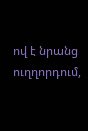ով է նրանց ուղղորդում,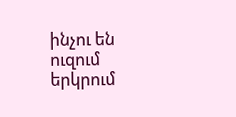ինչու են ուզում երկրում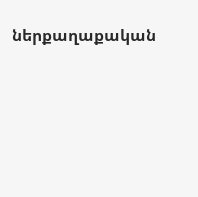ներքաղաքական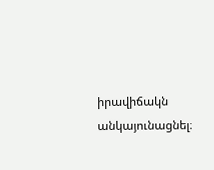իրավիճակն անկայունացնել։